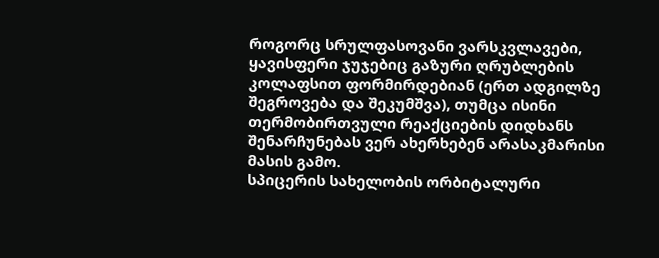როგორც სრულფასოვანი ვარსკვლავები, ყავისფერი ჯუჯებიც გაზური ღრუბლების კოლაფსით ფორმირდებიან (ერთ ადგილზე შეგროვება და შეკუმშვა), თუმცა ისინი თერმობირთვული რეაქციების დიდხანს შენარჩუნებას ვერ ახერხებენ არასაკმარისი მასის გამო.
სპიცერის სახელობის ორბიტალური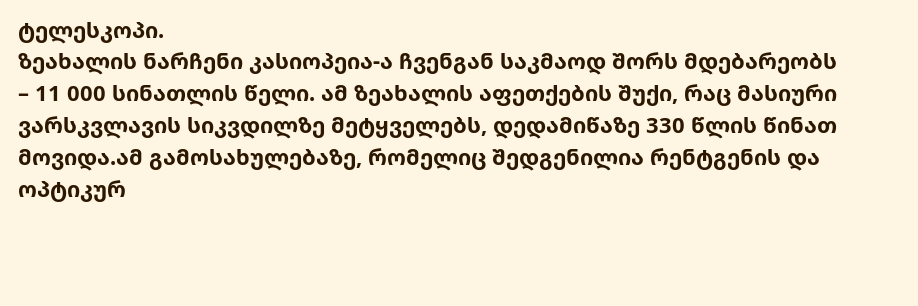ტელესკოპი.
ზეახალის ნარჩენი კასიოპეია-ა ჩვენგან საკმაოდ შორს მდებარეობს – 11 000 სინათლის წელი. ამ ზეახალის აფეთქების შუქი, რაც მასიური ვარსკვლავის სიკვდილზე მეტყველებს, დედამიწაზე 330 წლის წინათ მოვიდა.ამ გამოსახულებაზე, რომელიც შედგენილია რენტგენის და ოპტიკურ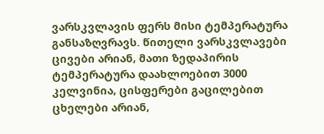ვარსკვლავის ფერს მისი ტემპერატურა განსაზღვრავს. წითელი ვარსკვლავები ცივები არიან, მათი ზედაპირის ტემპერატურა დაახლოებით 3000 კელვინია, ცისფერები გაცილებით ცხელები არიან,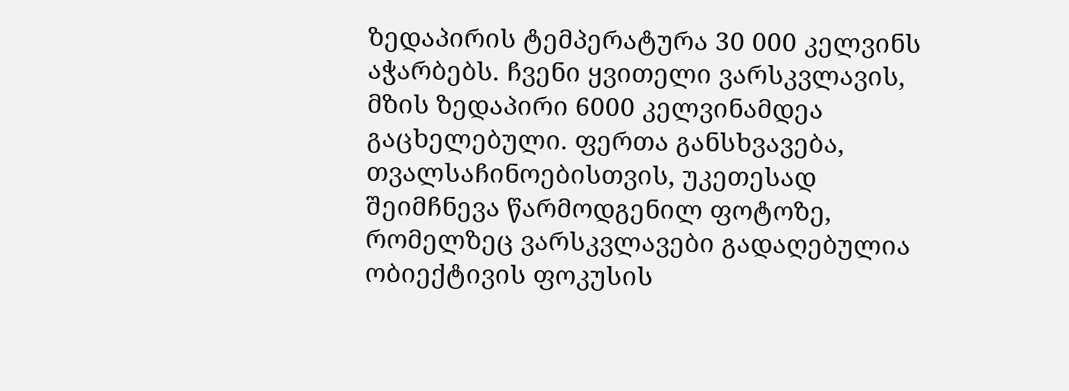ზედაპირის ტემპერატურა 30 000 კელვინს აჭარბებს. ჩვენი ყვითელი ვარსკვლავის, მზის ზედაპირი 6000 კელვინამდეა გაცხელებული. ფერთა განსხვავება, თვალსაჩინოებისთვის, უკეთესად შეიმჩნევა წარმოდგენილ ფოტოზე, რომელზეც ვარსკვლავები გადაღებულია ობიექტივის ფოკუსის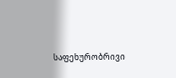საფეხურობრივი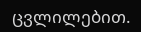ცვლილებით.